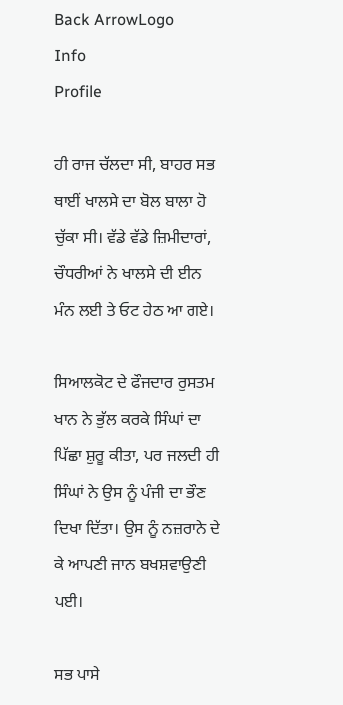Back ArrowLogo
Info
Profile

ਹੀ ਰਾਜ ਚੱਲਦਾ ਸੀ, ਬਾਹਰ ਸਭ ਥਾਈਂ ਖਾਲਸੇ ਦਾ ਬੋਲ ਬਾਲਾ ਹੋ ਚੁੱਕਾ ਸੀ। ਵੱਡੇ ਵੱਡੇ ਜ਼ਿਮੀਦਾਰਾਂ, ਚੌਧਰੀਆਂ ਨੇ ਖਾਲਸੇ ਦੀ ਈਨ ਮੰਨ ਲਈ ਤੇ ਓਟ ਹੇਠ ਆ ਗਏ।

ਸਿਆਲਕੋਟ ਦੇ ਫੌਜਦਾਰ ਰੁਸਤਮ ਖਾਨ ਨੇ ਭੁੱਲ ਕਰਕੇ ਸਿੰਘਾਂ ਦਾ ਪਿੱਛਾ ਸ਼ੁਰੂ ਕੀਤਾ, ਪਰ ਜਲਦੀ ਹੀ ਸਿੰਘਾਂ ਨੇ ਉਸ ਨੂੰ ਪੰਜੀ ਦਾ ਭੌਣ ਦਿਖਾ ਦਿੱਤਾ। ਉਸ ਨੂੰ ਨਜ਼ਰਾਨੇ ਦੇ ਕੇ ਆਪਣੀ ਜਾਨ ਬਖਸ਼ਵਾਉਣੀ ਪਈ।

ਸਭ ਪਾਸੇ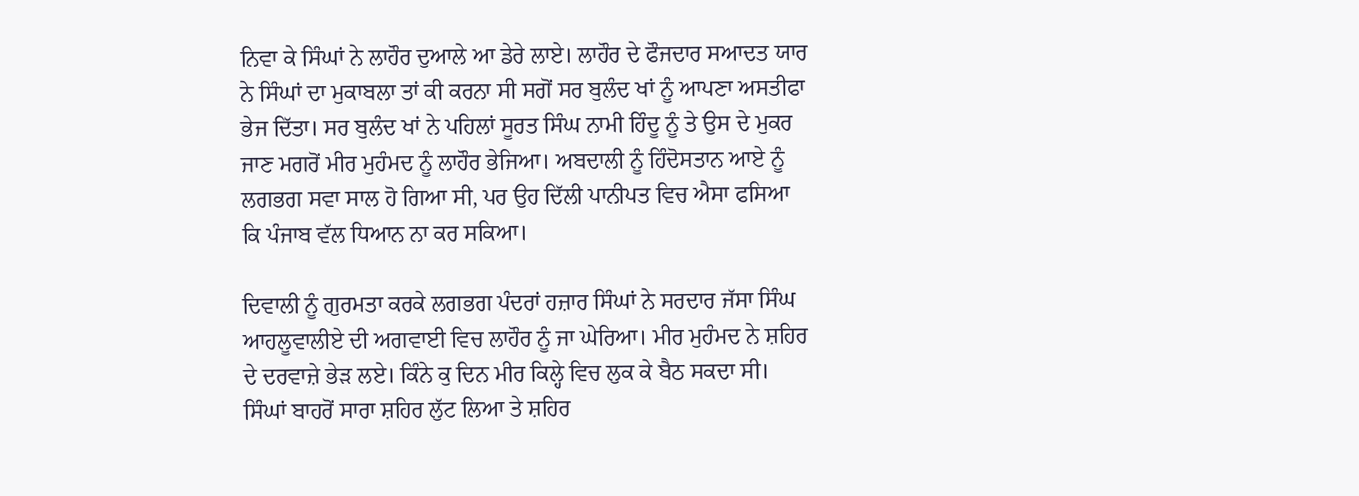ਨਿਵਾ ਕੇ ਸਿੰਘਾਂ ਨੇ ਲਾਹੌਰ ਦੁਆਲੇ ਆ ਡੇਰੇ ਲਾਏ। ਲਾਹੌਰ ਦੇ ਫੌਜਦਾਰ ਸਆਦਤ ਯਾਰ ਨੇ ਸਿੰਘਾਂ ਦਾ ਮੁਕਾਬਲਾ ਤਾਂ ਕੀ ਕਰਨਾ ਸੀ ਸਗੋਂ ਸਰ ਬੁਲੰਦ ਖਾਂ ਨੂੰ ਆਪਣਾ ਅਸਤੀਫਾ ਭੇਜ ਦਿੱਤਾ। ਸਰ ਬੁਲੰਦ ਖਾਂ ਨੇ ਪਹਿਲਾਂ ਸੂਰਤ ਸਿੰਘ ਨਾਮੀ ਹਿੰਦੂ ਨੂੰ ਤੇ ਉਸ ਦੇ ਮੁਕਰ ਜਾਣ ਮਗਰੋਂ ਮੀਰ ਮੁਹੰਮਦ ਨੂੰ ਲਾਹੌਰ ਭੇਜਿਆ। ਅਬਦਾਲੀ ਨੂੰ ਹਿੰਦੋਸਤਾਨ ਆਏ ਨੂੰ ਲਗਭਗ ਸਵਾ ਸਾਲ ਹੋ ਗਿਆ ਸੀ, ਪਰ ਉਹ ਦਿੱਲੀ ਪਾਨੀਪਤ ਵਿਚ ਐਸਾ ਫਸਿਆ ਕਿ ਪੰਜਾਬ ਵੱਲ ਧਿਆਨ ਨਾ ਕਰ ਸਕਿਆ।

ਦਿਵਾਲੀ ਨੂੰ ਗੁਰਮਤਾ ਕਰਕੇ ਲਗਭਗ ਪੰਦਰਾਂ ਹਜ਼ਾਰ ਸਿੰਘਾਂ ਨੇ ਸਰਦਾਰ ਜੱਸਾ ਸਿੰਘ ਆਹਲੂਵਾਲੀਏ ਦੀ ਅਗਵਾਈ ਵਿਚ ਲਾਹੌਰ ਨੂੰ ਜਾ ਘੇਰਿਆ। ਮੀਰ ਮੁਹੰਮਦ ਨੇ ਸ਼ਹਿਰ ਦੇ ਦਰਵਾਜ਼ੇ ਭੇੜ ਲਏ। ਕਿੰਨੇ ਕੁ ਦਿਨ ਮੀਰ ਕਿਲ੍ਹੇ ਵਿਚ ਲੁਕ ਕੇ ਬੈਠ ਸਕਦਾ ਸੀ। ਸਿੰਘਾਂ ਬਾਹਰੋਂ ਸਾਰਾ ਸ਼ਹਿਰ ਲੁੱਟ ਲਿਆ ਤੇ ਸ਼ਹਿਰ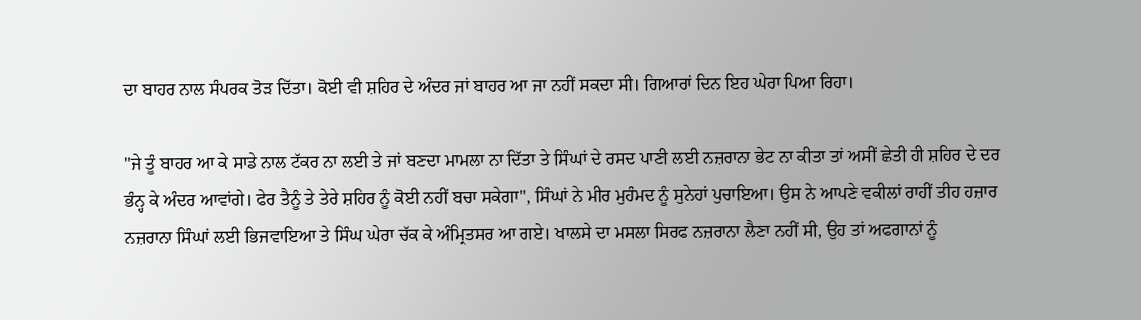ਦਾ ਬਾਹਰ ਨਾਲ ਸੰਪਰਕ ਤੋੜ ਦਿੱਤਾ। ਕੋਈ ਵੀ ਸ਼ਹਿਰ ਦੇ ਅੰਦਰ ਜਾਂ ਬਾਹਰ ਆ ਜਾ ਨਹੀਂ ਸਕਦਾ ਸੀ। ਗਿਆਰਾਂ ਦਿਨ ਇਹ ਘੇਰਾ ਪਿਆ ਰਿਹਾ।

"ਜੇ ਤੂੰ ਬਾਹਰ ਆ ਕੇ ਸਾਡੇ ਨਾਲ ਟੱਕਰ ਨਾ ਲਈ ਤੇ ਜਾਂ ਬਣਦਾ ਮਾਮਲਾ ਨਾ ਦਿੱਤਾ ਤੇ ਸਿੰਘਾਂ ਦੇ ਰਸਦ ਪਾਣੀ ਲਈ ਨਜ਼ਰਾਨਾ ਭੇਟ ਨਾ ਕੀਤਾ ਤਾਂ ਅਸੀਂ ਛੇਤੀ ਹੀ ਸ਼ਹਿਰ ਦੇ ਦਰ ਭੰਨ੍ਹ ਕੇ ਅੰਦਰ ਆਵਾਂਗੇ। ਫੇਰ ਤੈਨੂੰ ਤੇ ਤੇਰੇ ਸ਼ਹਿਰ ਨੂੰ ਕੋਈ ਨਹੀਂ ਬਚਾ ਸਕੇਗਾ", ਸਿੰਘਾਂ ਨੇ ਮੀਰ ਮੁਹੰਮਦ ਨੂੰ ਸੁਨੇਹਾਂ ਪੁਚਾਇਆ। ਉਸ ਨੇ ਆਪਣੇ ਵਕੀਲਾਂ ਰਾਹੀਂ ਤੀਹ ਹਜ਼ਾਰ ਨਜ਼ਰਾਨਾ ਸਿੰਘਾਂ ਲਈ ਭਿਜਵਾਇਆ ਤੇ ਸਿੰਘ ਘੇਰਾ ਚੱਕ ਕੇ ਅੰਮ੍ਰਿਤਸਰ ਆ ਗਏ। ਖਾਲਸੇ ਦਾ ਮਸਲਾ ਸਿਰਫ ਨਜ਼ਰਾਨਾ ਲੈਣਾ ਨਹੀਂ ਸੀ, ਉਹ ਤਾਂ ਅਫਗਾਨਾਂ ਨੂੰ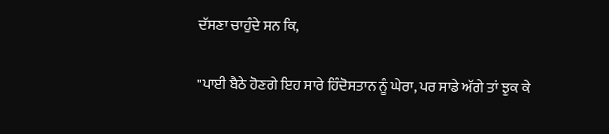ਦੱਸਣਾ ਚਾਹੁੰਦੇ ਸਨ ਕਿ,

"ਪਾਈ ਬੈਠੇ ਹੋਣਗੇ ਇਹ ਸਾਰੇ ਹਿੰਦੋਸਤਾਨ ਨੂੰ ਘੇਰਾ, ਪਰ ਸਾਡੇ ਅੱਗੇ ਤਾਂ ਝੁਕ ਕੇ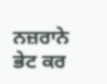ਨਜ਼ਰਾਨੇ ਭੇਟ ਕਰ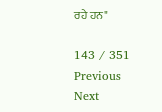ਰਹੇ ਹਨ"

143 / 351
Previous
Next